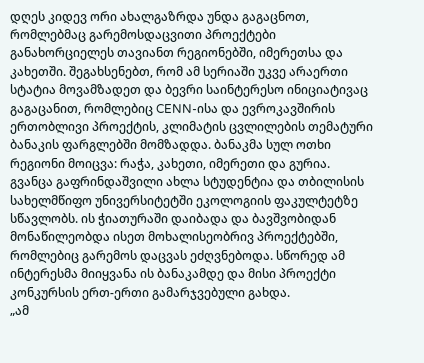დღეს კიდევ ორი ახალგაზრდა უნდა გაგაცნოთ, რომლებმაც გარემოსდაცვითი პროექტები განახორციელეს თავიანთ რეგიონებში, იმერეთსა და კახეთში. შეგახსენებთ, რომ ამ სერიაში უკვე არაერთი სტატია მოვამზადეთ და ბევრი საინტერესო ინიციატივაც გაგაცანით, რომლებიც CENN-ისა და ევროკავშირის ერთობლივი პროექტის, კლიმატის ცვლილების თემატური ბანაკის ფარგლებში მომზადდა. ბანაკმა სულ ოთხი რეგიონი მოიცვა: რაჭა, კახეთი, იმერეთი და გურია.
გვანცა გაფრინდაშვილი ახლა სტუდენტია და თბილისის სახელმწიფო უნივერსიტეტში ეკოლოგიის ფაკულტეტზე სწავლობს. ის ჭიათურაში დაიბადა და ბავშვობიდან მონაწილეობდა ისეთ მოხალისეობრივ პროექტებში, რომლებიც გარემოს დაცვას ეძღვნებოდა. სწორედ ამ ინტერესმა მიიყვანა ის ბანაკამდე და მისი პროექტი კონკურსის ერთ-ერთი გამარჯვებული გახდა.
„ამ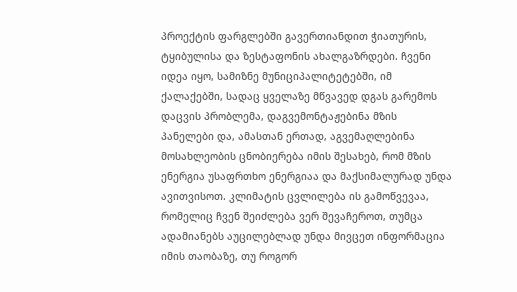პროექტის ფარგლებში გავერთიანდით ჭიათურის, ტყიბულისა და ზესტაფონის ახალგაზრდები. ჩვენი იდეა იყო, სამიზნე მუნიციპალიტეტებში, იმ ქალაქებში, სადაც ყველაზე მწვავედ დგას გარემოს დაცვის პრობლემა, დაგვემონტაჟებინა მზის პანელები და, ამასთან ერთად, აგვემაღლებინა მოსახლეობის ცნობიერება იმის შესახებ, რომ მზის ენერგია უსაფრთხო ენერგიაა და მაქსიმალურად უნდა ავითვისოთ. კლიმატის ცვლილება ის გამოწვევაა, რომელიც ჩვენ შეიძლება ვერ შევაჩეროთ, თუმცა ადამიანებს აუცილებლად უნდა მივცეთ ინფორმაცია იმის თაობაზე, თუ როგორ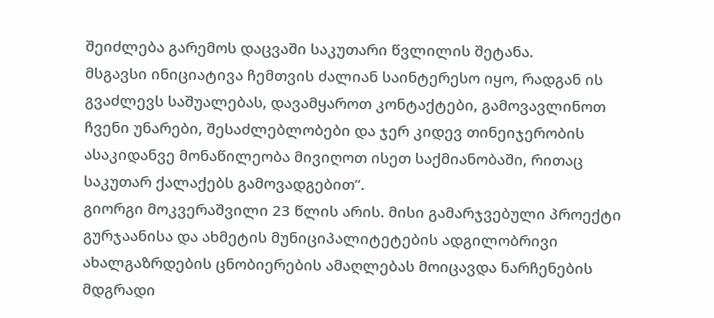შეიძლება გარემოს დაცვაში საკუთარი წვლილის შეტანა.
მსგავსი ინიციატივა ჩემთვის ძალიან საინტერესო იყო, რადგან ის გვაძლევს საშუალებას, დავამყაროთ კონტაქტები, გამოვავლინოთ ჩვენი უნარები, შესაძლებლობები და ჯერ კიდევ თინეიჯერობის ასაკიდანვე მონაწილეობა მივიღოთ ისეთ საქმიანობაში, რითაც საკუთარ ქალაქებს გამოვადგებით”.
გიორგი მოკვერაშვილი 23 წლის არის. მისი გამარჯვებული პროექტი გურჯაანისა და ახმეტის მუნიციპალიტეტების ადგილობრივი ახალგაზრდების ცნობიერების ამაღლებას მოიცავდა ნარჩენების მდგრადი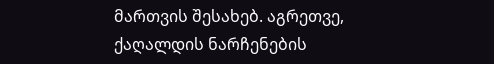მართვის შესახებ. აგრეთვე, ქაღალდის ნარჩენების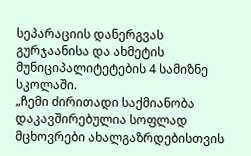სეპარაციის დანერგვას გურჯაანისა და ახმეტის მუნიციპალიტეტების 4 სამიზნე სკოლაში.
„ჩემი ძირითადი საქმიანობა დაკავშირებულია სოფლად მცხოვრები ახალგაზრდებისთვის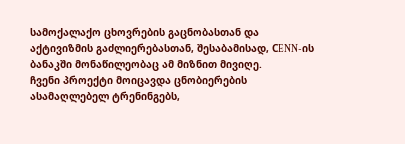სამოქალაქო ცხოვრების გაცნობასთან და აქტივიზმის გაძლიერებასთან, შესაბამისად, СENN-ის ბანაკში მონაწილეობაც ამ მიზნით მივიღე.
ჩვენი პროექტი მოიცავდა ცნობიერების ასამაღლებელ ტრენინგებს,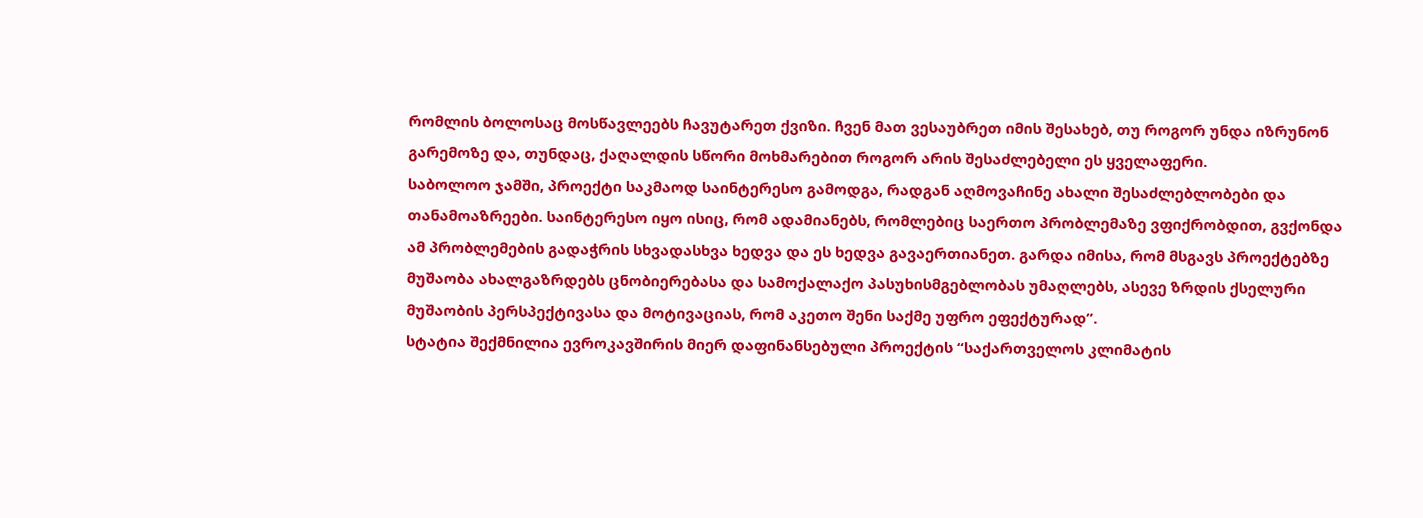რომლის ბოლოსაც მოსწავლეებს ჩავუტარეთ ქვიზი. ჩვენ მათ ვესაუბრეთ იმის შესახებ, თუ როგორ უნდა იზრუნონ გარემოზე და, თუნდაც, ქაღალდის სწორი მოხმარებით როგორ არის შესაძლებელი ეს ყველაფერი.
საბოლოო ჯამში, პროექტი საკმაოდ საინტერესო გამოდგა, რადგან აღმოვაჩინე ახალი შესაძლებლობები და თანამოაზრეები. საინტერესო იყო ისიც, რომ ადამიანებს, რომლებიც საერთო პრობლემაზე ვფიქრობდით, გვქონდა ამ პრობლემების გადაჭრის სხვადასხვა ხედვა და ეს ხედვა გავაერთიანეთ. გარდა იმისა, რომ მსგავს პროექტებზე მუშაობა ახალგაზრდებს ცნობიერებასა და სამოქალაქო პასუხისმგებლობას უმაღლებს, ასევე ზრდის ქსელური მუშაობის პერსპექტივასა და მოტივაციას, რომ აკეთო შენი საქმე უფრო ეფექტურად”.
სტატია შექმნილია ევროკავშირის მიერ დაფინანსებული პროექტის “საქართველოს კლიმატის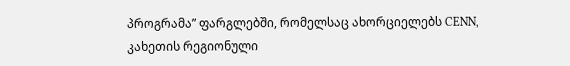პროგრამა” ფარგლებში, რომელსაც ახორციელებს CENN, კახეთის რეგიონული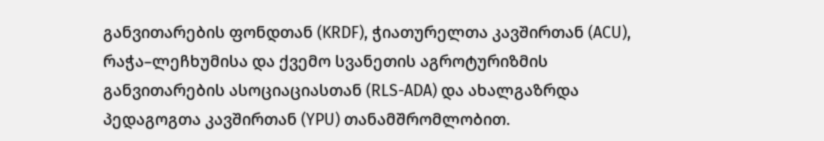განვითარების ფონდთან (KRDF), ჭიათურელთა კავშირთან (ACU), რაჭა–ლეჩხუმისა და ქვემო სვანეთის აგროტურიზმის განვითარების ასოციაციასთან (RLS-ADA) და ახალგაზრდა პედაგოგთა კავშირთან (YPU) თანამშრომლობით.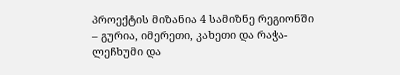პროექტის მიზანია 4 სამიზნე რეგიონში – გურია, იმერეთი, კახეთი და რაჭა-ლეჩხუმი და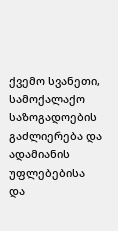ქვემო სვანეთი, სამოქალაქო საზოგადოების გაძლიერება და ადამიანის უფლებებისა და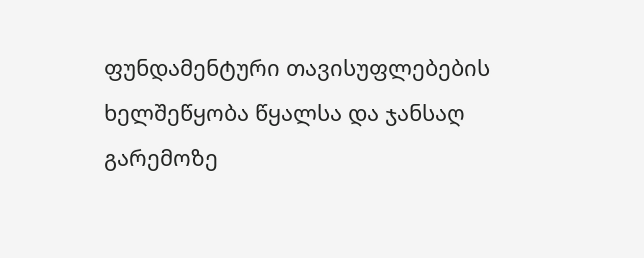ფუნდამენტური თავისუფლებების ხელშეწყობა წყალსა და ჯანსაღ გარემოზე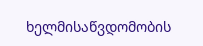ხელმისაწვდომობის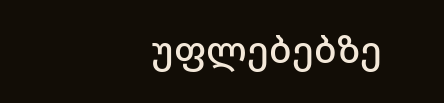უფლებებზე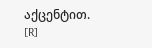აქცენტით.
[R]